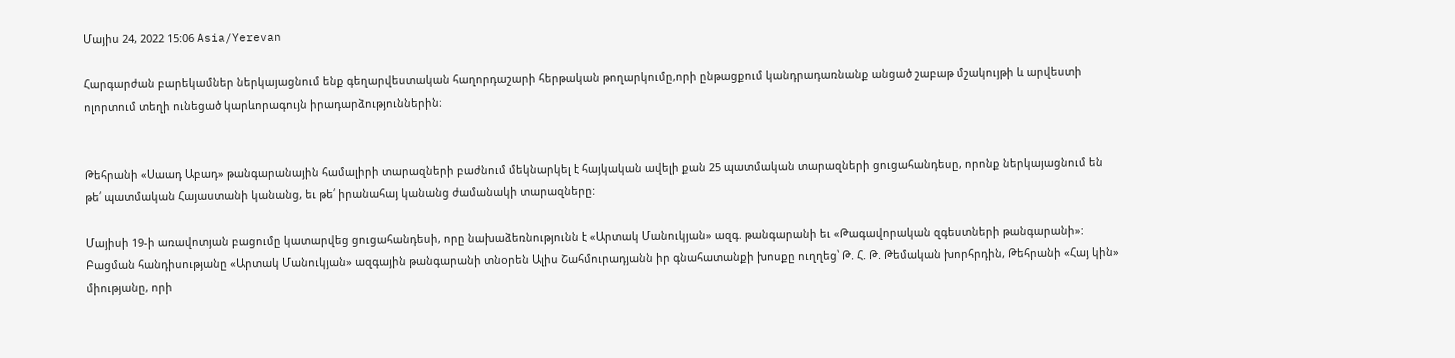Մայիս 24, 2022 15:06 Asia/Yerevan

Հարգարժան բարեկամներ ներկայացնում ենք գեղարվեստական հաղորդաշարի հերթական թողարկումը,որի ընթացքում կանդրադառնանք անցած շաբաթ մշակույթի և արվեստի ոլորտում տեղի ունեցած կարևորագույն իրադարձություններին։


Թեհրանի «Սաադ Աբադ» թանգարանային համալիրի տարազների բաժնում մեկնարկել է հայկական ավելի քան 25 պատմական տարազների ցուցահանդեսը, որոնք ներկայացնում են թե՛ պատմական Հայաստանի կանանց, եւ թե՛ իրանահայ կանանց ժամանակի տարազները:

Մայիսի 19-ի առավոտյան բացումը կատարվեց ցուցահանդեսի, որը նախաձեռնությունն է «Արտակ Մանուկյան» ազգ. թանգարանի եւ «Թագավորական զգեստների թանգարանի»: Բացման հանդիսությանը «Արտակ Մանուկյան» ազգային թանգարանի տնoրեն Ալիս Շահմուրադյանն իր գնահատանքի խոսքը ուղղեց՝ Թ. Հ. Թ. Թեմական խորհրդին, Թեհրանի «Հայ կին» միությանը, որի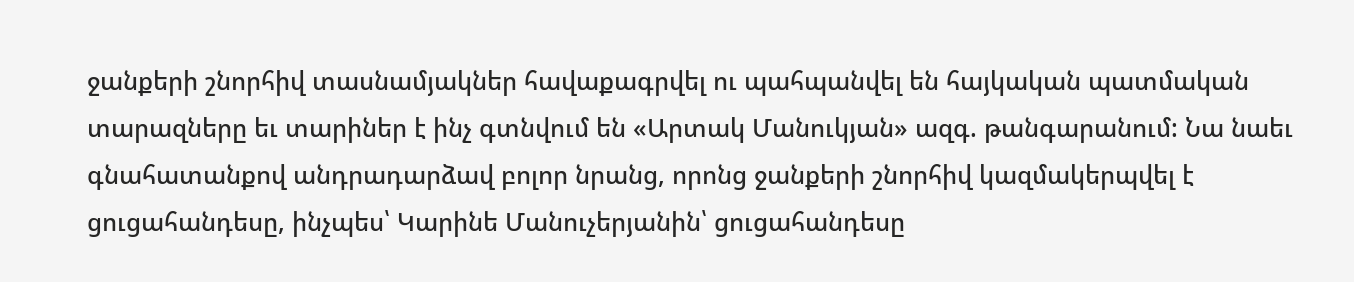ջանքերի շնորհիվ տասնամյակներ հավաքագրվել ու պահպանվել են հայկական պատմական տարազները եւ տարիներ է ինչ գտնվում են «Արտակ Մանուկյան» ազգ. թանգարանում: Նա նաեւ գնահատանքով անդրադարձավ բոլոր նրանց, որոնց ջանքերի շնորհիվ կազմակերպվել է ցուցահանդեսը, ինչպես՝ Կարինե Մանուչերյանին՝ ցուցահանդեսը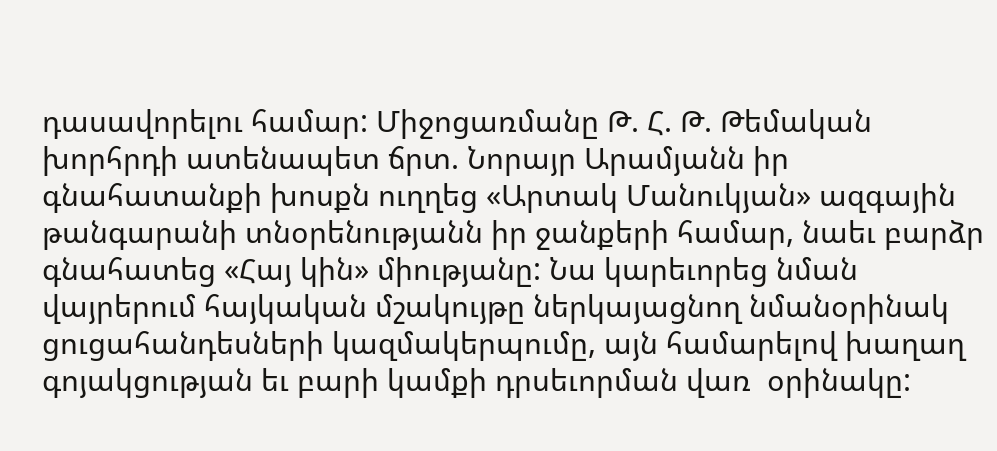դասավորելու համար: Միջոցառմանը Թ. Հ. Թ. Թեմական խորհրդի ատենապետ ճրտ. Նորայր Արամյանն իր գնահատանքի խոսքն ուղղեց «Արտակ Մանուկյան» ազգային թանգարանի տնօրենությանն իր ջանքերի համար, նաեւ բարձր գնահատեց «Հայ կին» միությանը: Նա կարեւորեց նման վայրերում հայկական մշակույթը ներկայացնող նմանօրինակ ցուցահանդեսների կազմակերպումը, այն համարելով խաղաղ գոյակցության եւ բարի կամքի դրսեւորման վառ  օրինակը: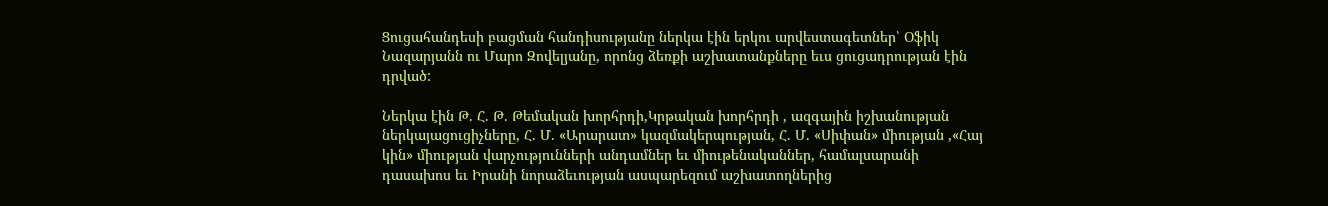Ցուցահանդեսի բացման հանդիսությանը ներկա էին երկու արվեստագետներ՝ Օֆիկ Նազարյանն ու Մարո Զովելյանը, որոնց ձեռքի աշխատանքները եւս ցուցադրության էին դրված:

Ներկա էին Թ. Հ. Թ. Թեմական խորհրդի,Կրթական խորհրդի , ազգային իշխանության ներկայացուցիչները, Հ. Մ. «Արարատ» կազմակերպության, Հ. Մ. «Սիփան» միության ,«Հայ կին» միության վարչությունների անդամներ եւ միութենականներ, համալսարանի դասախոս եւ Իրանի նորաձեւության ասպարեզում աշխատողներից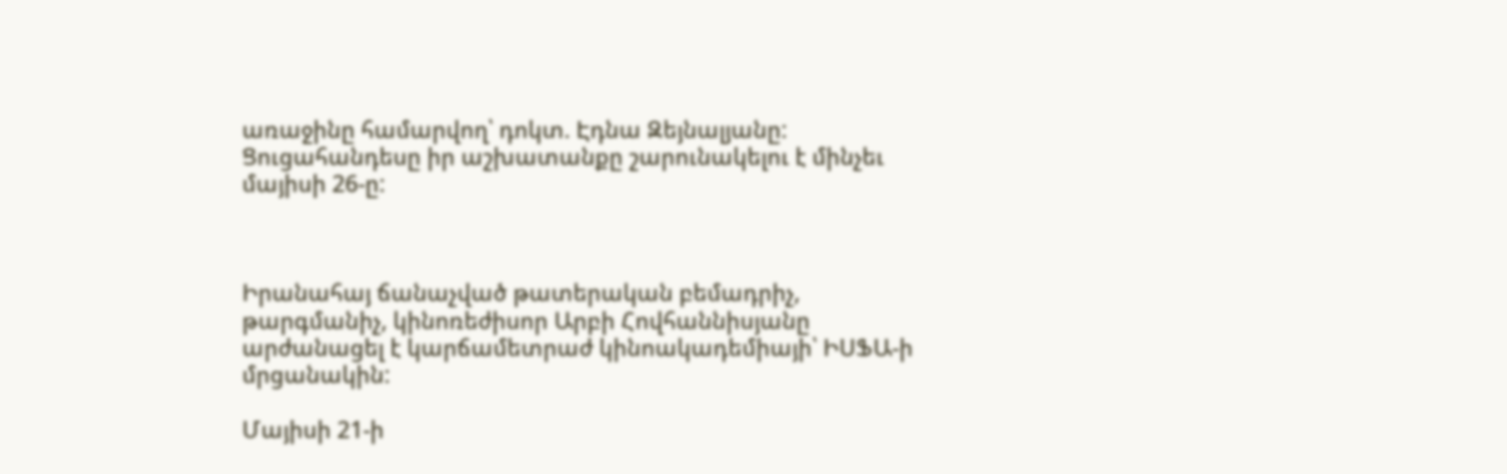առաջինը համարվող՝ դոկտ. Էդնա Զեյնալյանը: Ցուցահանդեսը իր աշխատանքը շարունակելու է մինչեւ մայիսի 26-ը:



Իրանահայ ճանաչված թատերական բեմադրիչ, թարգմանիչ, կինոռեժիսոր Արբի Հովհաննիսյանը արժանացել է կարճամետրաժ կինոակադեմիայի՝ ԻՍՖԱ-ի մրցանակին:

Մայիսի 21-ի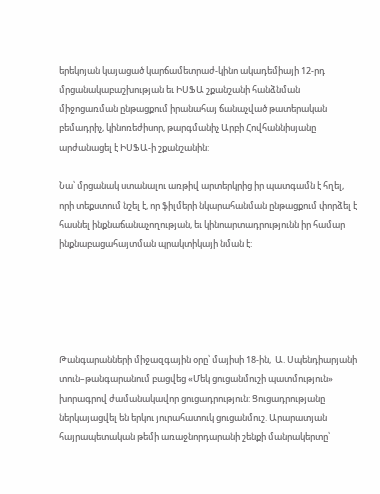երեկոյան կայացած կարճամետրաժ-կինո ակադեմիայի 12-րդ մրցանակաբաշխության եւ ԻՍՖԱ շքանշանի հանձնման միջոցառման ընթացքում իրանահայ ճանաչված թատերական բեմադրիչ, կինոռեժիսոր, թարգմանիչ Արբի Հովհաննիսյանը արժանացել է ԻՍՖԱ-ի շքանշանին:

Նա՝ մրցանակ ստանալու առթիվ արտերկրից իր պատգամն է հղել, որի տեքստում նշել է, որ ֆիլմերի նկարահանման ընթացքում փորձել է հասնել ինքնաճանաչողության, եւ կինոարտադրությունն իր համար ինքնաբացահայտման պրակտիկայի նման է:





Թանգարանների միջազգային օրը՝ մայիսի 18-ին,  Ա. Սպենդիարյանի տուն–թանգարանում բացվեց «Մեկ ցուցանմուշի պատմություն» խորագրով ժամանակավոր ցուցադրություն: Ցուցադրությանը ներկայացվել են երկու յուրահատուկ ցուցանմուշ. Արարատյան հայրապետական թեմի առաջնորդարանի շենքի մանրակերտը՝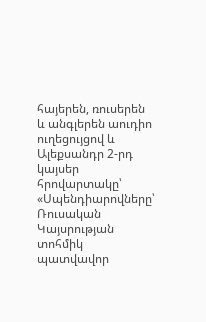հայերեն, ռուսերեն և անգլերեն աուդիո ուղեցույցով և Ալեքսանդր 2-րդ կայսեր հրովարտակը՝ «Սպենդիարովները՝ Ռուսական Կայսրության տոհմիկ պատվավոր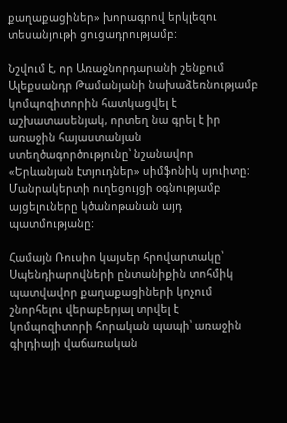քաղաքացիներ» խորագրով երկլեզու տեսանյութի ցուցադրությամբ:

Նշվում է, որ Առաջնորդարանի շենքում Ալեքսանդր Թամանյանի նախաձեռնությամբ կոմպոզիտորին հատկացվել է աշխատասենյակ, որտեղ նա գրել է իր առաջին հայաստանյան ստեղծագործությունը՝ նշանավոր «Երևանյան էտյուդներ» սիմֆոնիկ սյուիտը: Մանրակերտի ուղեցույցի օգնությամբ այցելուները կծանոթանան այդ պատմությանը:

Համայն Ռուսիո կայսեր հրովարտակը՝ Սպենդիարովների ընտանիքին տոհմիկ պատվավոր քաղաքացիների կոչում շնորհելու վերաբերյալ տրվել է կոմպոզիտորի հորական պապի՝ առաջին գիլդիայի վաճառական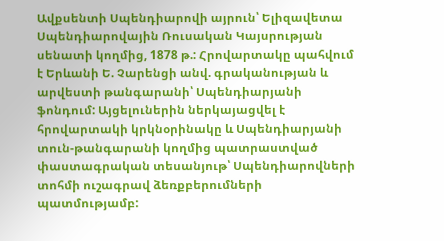Ավքսենտի Սպենդիարովի այրուն՝ Ելիզավետա Սպենդիարովային Ռուսական Կայսրության սենատի կողմից, 1878 թ.: Հրովարտակը պահվում է Երևանի Ե. Չարենցի անվ. գրականության և արվեստի թանգարանի՝ Սպենդիարյանի ֆոնդում: Այցելուներին ներկայացվել է հրովարտակի կրկնօրինակը և Սպենդիարյանի տուն-թանգարանի կողմից պատրաստված փաստագրական տեսանյութ՝ Սպենդիարովների տոհմի ուշագրավ ձեռքբերումների պատմությամբ: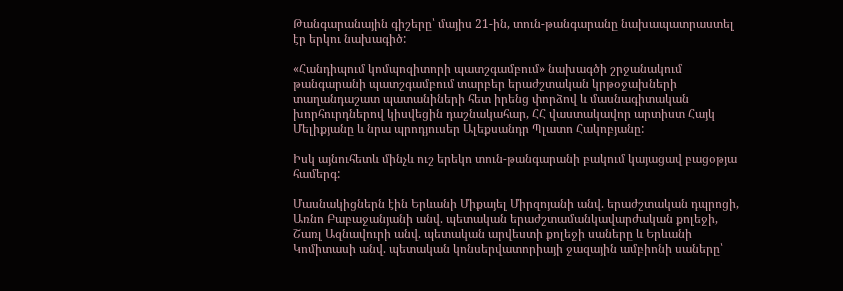Թանգարանային գիշերը՝ մայիս 21-ին, տուն-թանգարանը նախապատրաստել էր երկու նախագիծ:

«Հանդիպում կոմպոզիտորի պատշգամբում» նախագծի շրջանակում թանգարանի պատշգամբում տարբեր երաժշտական կրթօջախների տաղանդաշատ պատանիների հետ իրենց փորձով և մասնագիտական խորհուրդներով կիսվեցին դաշնակահար, ՀՀ վաստակավոր արտիստ Հայկ Մելիքյանը և նրա պրոդյուսեր Ալեքսանդր Պլատո Հակոբյանը:

Իսկ այնուհետև մինչև ուշ երեկո տուն-թանգարանի բակում կայացավ բացօթյա համերգ:

Մասնակիցներն էին Երևանի Միքայել Միրզոյանի անվ. երաժշտական դպրոցի, Առնո Բաբաջանյանի անվ. պետական երաժշտամանկավարժական քոլեջի, Շառլ Ազնավուրի անվ. պետական արվեստի քոլեջի սաները և Երևանի Կոմիտասի անվ. պետական կոնսերվատորիայի ջազային ամբիոնի սաները՝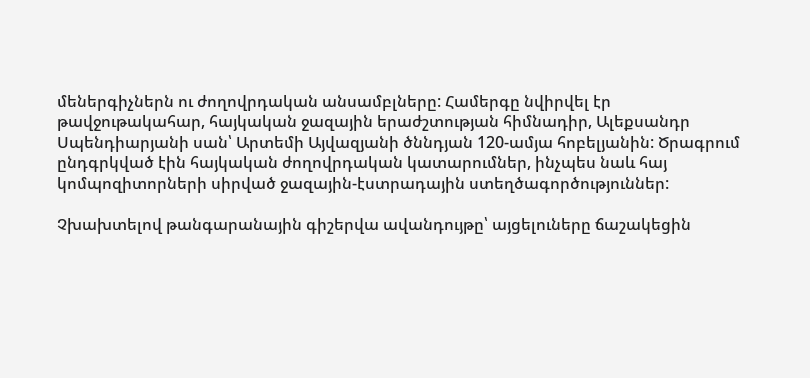մեներգիչներն ու ժողովրդական անսամբլները: Համերգը նվիրվել էր թավջութակահար, հայկական ջազային երաժշտության հիմնադիր, Ալեքսանդր Սպենդիարյանի սան՝ Արտեմի Այվազյանի ծննդյան 120-ամյա հոբելյանին: Ծրագրում ընդգրկված էին հայկական ժողովրդական կատարումներ, ինչպես նաև հայ կոմպոզիտորների սիրված ջազային-էստրադային ստեղծագործություններ:

Չխախտելով թանգարանային գիշերվա ավանդույթը՝ այցելուները ճաշակեցին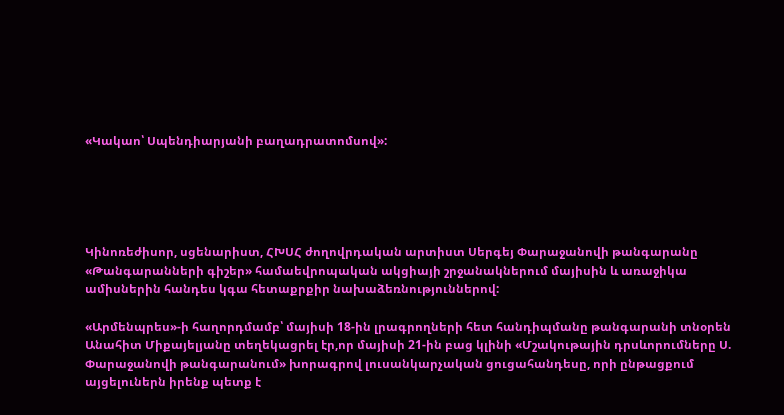«Կակաո՝ Սպենդիարյանի բաղադրատոմսով»:





Կինոռեժիսոր, սցենարիստ, ՀԽՍՀ ժողովրդական արտիստ Սերգեյ Փարաջանովի թանգարանը «Թանգարանների գիշեր» համաեվրոպական ակցիայի շրջանակներում մայիսին և առաջիկա ամիսներին հանդես կգա հետաքրքիր նախաձեռնություններով:

«Արմենպրես»-ի հաղորդմամբ՝ մայիսի 18-ին լրագրողների հետ հանդիպմանը թանգարանի տնօրեն Անահիտ Միքայելյանը տեղեկացրել էր,որ մայիսի 21-ին բաց կլինի «Մշակութային դրսևորումները Ս. Փարաջանովի թանգարանում» խորագրով լուսանկարչական ցուցահանդեսը, որի ընթացքում այցելուներն իրենք պետք է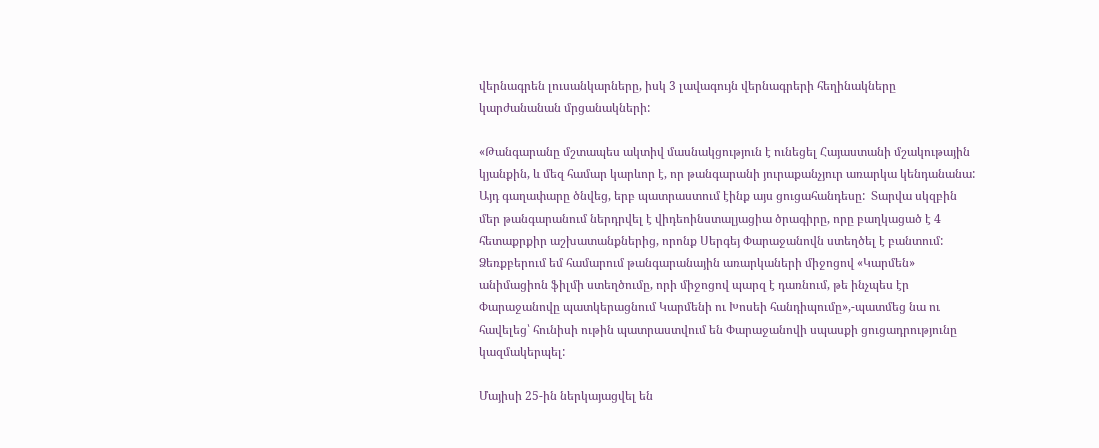վերնագրեն լուսանկարները, իսկ 3 լավագույն վերնագրերի հեղինակները կարժանանան մրցանակների:

«Թանգարանը մշտապես ակտիվ մասնակցություն է ունեցել Հայաստանի մշակութային կյանքին, և մեզ համար կարևոր է, որ թանգարանի յուրաքանչյուր առարկա կենդանանա: Այդ գաղափարը ծնվեց, երբ պատրաստում էինք այս ցուցահանդեսը:  Տարվա սկզբին մեր թանգարանում ներդրվել է վիդեոինստալյացիա ծրագիրը, որը բաղկացած է 4 հետաքրքիր աշխատանքներից, որոնք Սերգեյ Փարաջանովն ստեղծել է բանտում: Ձեռքբերում եմ համարում թանգարանային առարկաների միջոցով «Կարմեն» անիմացիոն ֆիլմի ստեղծումը, որի միջոցով պարզ է դառնում, թե ինչպես էր Փարաջանովը պատկերացնում Կարմենի ու Խոսեի հանդիպումը»,-պատմեց նա ու հավելեց՝ հունիսի ութին պատրաստվում են Փարաջանովի սպասքի ցուցադրությունը կազմակերպել:

Մայիսի 25-ին ներկայացվել են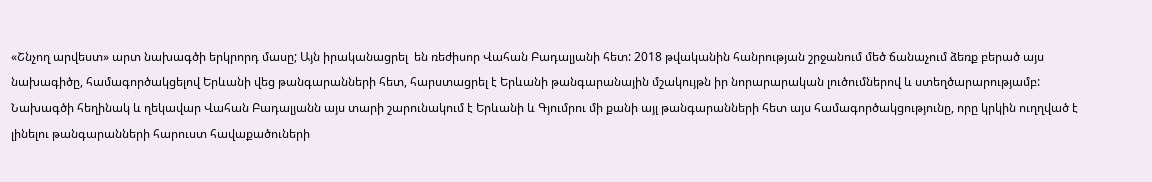«Շնչող արվեստ» արտ նախագծի երկրորդ մասը; Այն իրականացրել  են ռեժիսոր Վահան Բադալյանի հետ: 2018 թվականին հանրության շրջանում մեծ ճանաչում ձեռք բերած այս նախագիծը, համագործակցելով Երևանի վեց թանգարանների հետ, հարստացրել է Երևանի թանգարանային մշակույթն իր նորարարական լուծումներով և ստեղծարարությամբ: Նախագծի հեղինակ և ղեկավար Վահան Բադալյանն այս տարի շարունակում է Երևանի և Գյումրու մի քանի այլ թանգարանների հետ այս համագործակցությունը, որը կրկին ուղղված է լինելու թանգարանների հարուստ հավաքածուների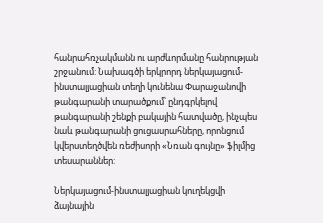հանրահռչակմանն ու արժևորմանը հանրության շրջանում: Նախագծի երկրորդ ներկայացում-ինստալյացիան տեղի կունենա Փարաջանովի թանգարանի տարածքում՝ ընդգրկելով թանգարանի շենքի բակային հատվածը, ինչպես նաև թանգարանի ցուցասրահները, որոնցում կվերստեղծվեն ռեժիսորի «Նռան գույնը» ֆիլմից տեսարաններ:

Ներկայացում-ինստալյացիան կուղեկցվի ձայնային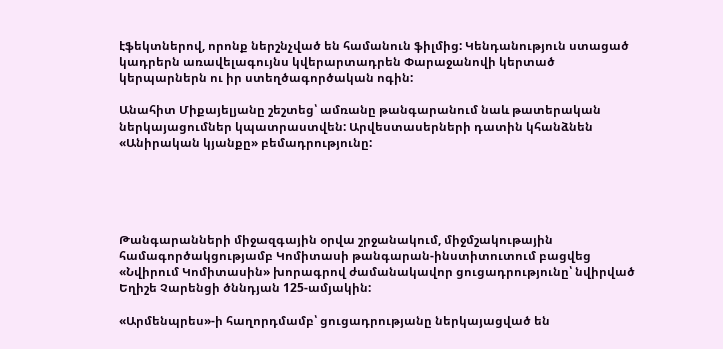էֆեկտներով, որոնք ներշնչված են համանուն ֆիլմից: Կենդանություն ստացած կադրերն առավելագույնս կվերարտադրեն Փարաջանովի կերտած կերպարներն ու իր ստեղծագործական ոգին:

Անահիտ Միքայելյանը շեշտեց՝ ամռանը թանգարանում նաև թատերական ներկայացումներ կպատրաստվեն: Արվեստասերների դատին կհանձնեն «Անիրական կյանքը» բեմադրությունը:





Թանգարանների միջազգային օրվա շրջանակում, միջմշակութային համագործակցությամբ Կոմիտասի թանգարան-ինստիտուտում բացվեց «Նվիրում Կոմիտասին» խորագրով ժամանակավոր ցուցադրությունը՝ նվիրված Եղիշե Չարենցի ծննդյան 125-ամյակին:

«Արմենպրես»-ի հաղորդմամբ՝ ցուցադրությանը ներկայացված են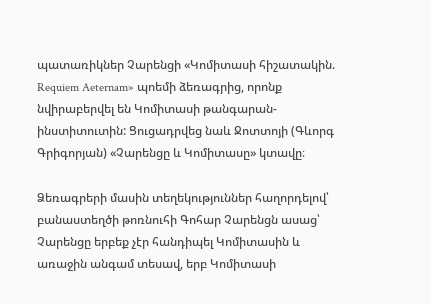պատառիկներ Չարենցի «Կոմիտասի հիշատակին. Requiem Aeternam» պոեմի ձեռագրից, որոնք նվիրաբերվել են Կոմիտասի թանգարան-ինստիտուտին: Ցուցադրվեց նաև Ջոտտոյի (Գևորգ Գրիգորյան) «Չարենցը և Կոմիտասը» կտավը։

Ձեռագրերի մասին տեղեկություններ հաղորդելով՝ բանաստեղծի թոռնուհի Գոհար Չարենցն ասաց՝ Չարենցը երբեք չէր հանդիպել Կոմիտասին և առաջին անգամ տեսավ, երբ Կոմիտասի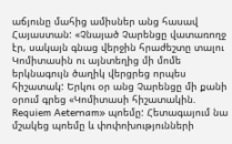աճյունը մահից ամիսներ անց հասավ Հայաստան: «Չնայած Չարենցը վատառողջ էր, սակայն գնաց վերջին հրաժեշտը տալու Կոմիտասին ու այնտեղից մի մոմե երկնագույն ծաղիկ վերցրեց որպես հիշատակ: Երկու օր անց Չարենցը մի քանի օրում գրեց «Կոմիտասի հիշատակին. Requiem Aeternam» պոեմը: Հետագայում նա մշակեց պոեմը և փոփոխությունների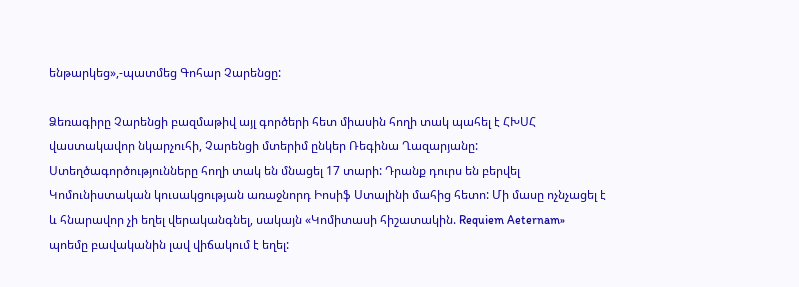ենթարկեց»,-պատմեց Գոհար Չարենցը:

Ձեռագիրը Չարենցի բազմաթիվ այլ գործերի հետ միասին հողի տակ պահել է ՀԽՍՀ վաստակավոր նկարչուհի, Չարենցի մտերիմ ընկեր Ռեգինա Ղազարյանը: Ստեղծագործությունները հողի տակ են մնացել 17 տարի: Դրանք դուրս են բերվել Կոմունիստական կուսակցության առաջնորդ Իոսիֆ Ստալինի մահից հետո: Մի մասը ոչնչացել է և հնարավոր չի եղել վերականգնել, սակայն «Կոմիտասի հիշատակին. Requiem Aeternam»  պոեմը բավականին լավ վիճակում է եղել: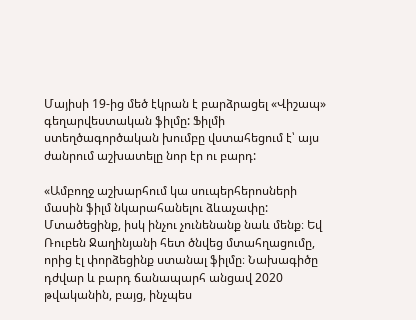Մայիսի 19-ից մեծ էկրան է բարձրացել «Վիշապ»  գեղարվեստական ֆիլմը: Ֆիլմի ստեղծագործական խումբը վստահեցում է՝ այս ժանրում աշխատելը նոր էր ու բարդ:

«Ամբողջ աշխարհում կա սուպերհերոսների մասին ֆիլմ նկարահանելու ձևաչափը: Մտածեցինք, իսկ ինչու չունենանք նաև մենք։ Եվ Ռուբեն Ջաղինյանի հետ ծնվեց մտահղացումը, որից էլ փորձեցինք ստանալ ֆիլմը։ Նախագիծը դժվար և բարդ ճանապարհ անցավ 2020 թվականին, բայց, ինչպես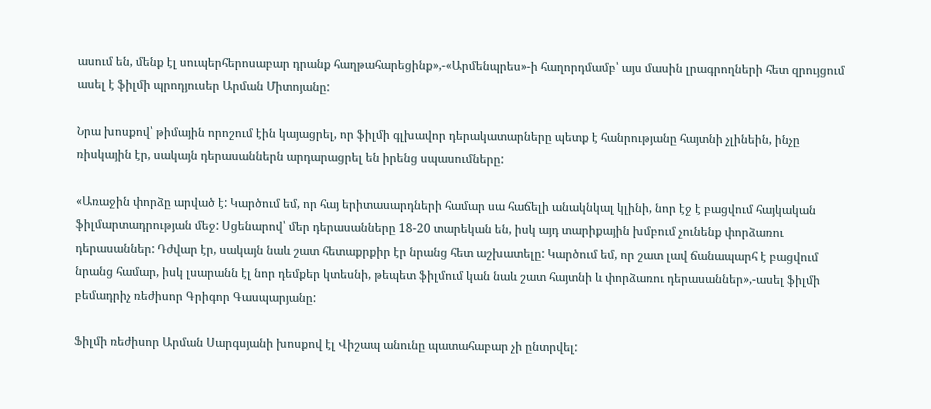ասում են, մենք էլ սուպերհերոսաբար դրանք հաղթահարեցինք»,-«Արմենպրես»-ի հաղորդմամբ՝ այս մասին լրագրողների հետ զրույցում ասել է ֆիլմի պրոդյուսեր Արման Միտոյանը:

Նրա խոսքով՝ թիմային որոշում էին կայացրել, որ ֆիլմի գլխավոր դերակատարները պետք է հանրությանը հայտնի չլինեին, ինչը ռիսկային էր, սակայն դերասաններն արդարացրել են իրենց սպասումները:

«Առաջին փորձը արված է: Կարծում եմ, որ հայ երիտասարդների համար սա հաճելի անակնկալ կլինի, նոր էջ է բացվում հայկական ֆիլմարտադրության մեջ: Սցենարով՝ մեր դերասանները 18-20 տարեկան են, իսկ այդ տարիքային խմբում չունենք փորձառու դերասաններ: Դժվար էր, սակայն նաև շատ հետաքրքիր էր նրանց հետ աշխատելը: Կարծում եմ, որ շատ լավ ճանապարհ է բացվում նրանց համար, իսկ լսարանն էլ նոր դեմքեր կտեսնի, թեպետ ֆիլմում կան նաև շատ հայտնի և փորձառու դերասաններ»,-ասել ֆիլմի բեմադրիչ ռեժիսոր Գրիգոր Գասպարյանը:

Ֆիլմի ռեժիսոր Արման Սարգսյանի խոսքով էլ Վիշապ անունը պատահաբար չի ընտրվել: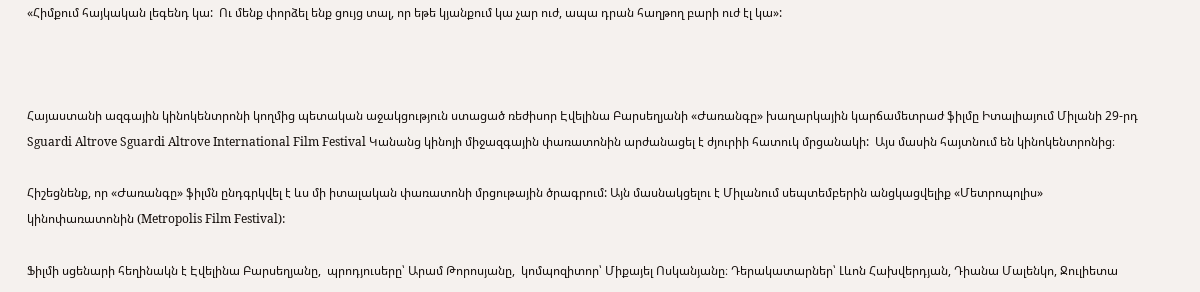«Հիմքում հայկական լեգենդ կա:  Ու մենք փորձել ենք ցույց տալ, որ եթե կյանքում կա չար ուժ, ապա դրան հաղթող բարի ուժ էլ կա»:



Հայաստանի ազգային կինոկենտրոնի կողմից պետական աջակցություն ստացած ռեժիսոր Էվելինա Բարսեղյանի «Ժառանգը» խաղարկային կարճամետրաժ ֆիլմը Իտալիայում Միլանի 29-րդ Sguardi Altrove Sguardi Altrove International Film Festival Կանանց կինոյի միջազգային փառատոնին արժանացել է ժյուրիի հատուկ մրցանակի:  Այս մասին հայտնում են կինոկենտրոնից։

Հիշեցնենք, որ «Ժառանգը» ֆիլմն ընդգրկվել է ևս մի իտալական փառատոնի մրցութային ծրագրում: Այն մասնակցելու է Միլանում սեպտեմբերին անցկացվելիք «Մետրոպոլիս» կինոփառատոնին (Metropolis Film Festival):

Ֆիլմի սցենարի հեղինակն է Էվելինա Բարսեղյանը,  պրոդյուսերը՝ Արամ Թորոսյանը,  կոմպոզիտոր՝ Միքայել Ոսկանյանը։ Դերակատարներ՝ Լևոն Հախվերդյան, Դիանա Մալենկո, Ջուլիետա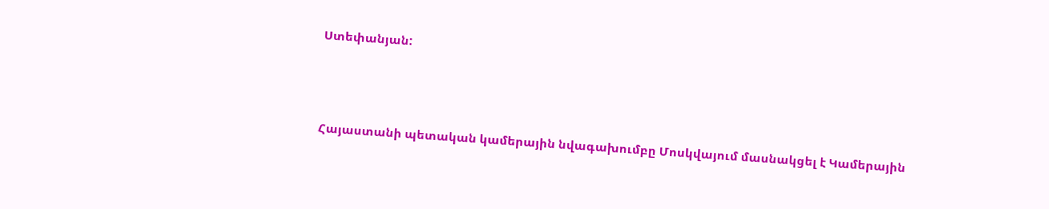Ստեփանյան:



Հայաստանի պետական կամերային նվագախումբը Մոսկվայում մասնակցել է Կամերային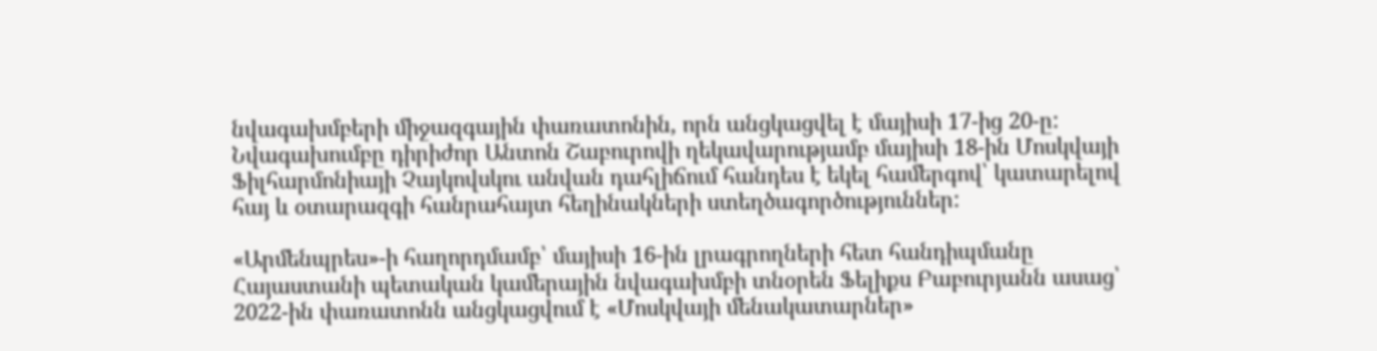նվագախմբերի միջազգային փառատոնին, որն անցկացվել է մայիսի 17-ից 20-ը: Նվագախումբը դիրիժոր Անտոն Շաբուրովի ղեկավարությամբ մայիսի 18-ին Մոսկվայի Ֆիլհարմոնիայի Չայկովսկու անվան դահլիճում հանդես է եկել համերգով՝ կատարելով հայ և օտարազգի հանրահայտ հեղինակների ստեղծագործություններ:

«Արմենպրես»-ի հաղորդմամբ՝ մայիսի 16-ին լրագրողների հետ հանդիպմանը Հայաստանի պետական կամերային նվագախմբի տնօրեն Ֆելիքս Բաբուրյանն ասաց՝ 2022-ին փառատոնն անցկացվում է «Մոսկվայի մենակատարներ»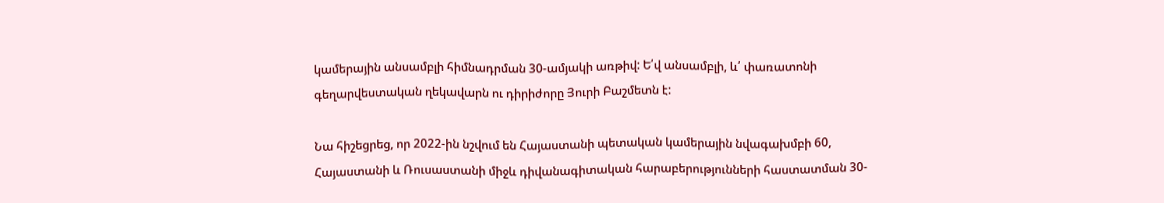կամերային անսամբլի հիմնադրման 30-ամյակի առթիվ: Ե՛վ անսամբլի, և՛ փառատոնի գեղարվեստական ղեկավարն ու դիրիժորը Յուրի Բաշմետն է:

Նա հիշեցրեց, որ 2022-ին նշվում են Հայաստանի պետական կամերային նվագախմբի 60, Հայաստանի և Ռուսաստանի միջև դիվանագիտական հարաբերությունների հաստատման 30-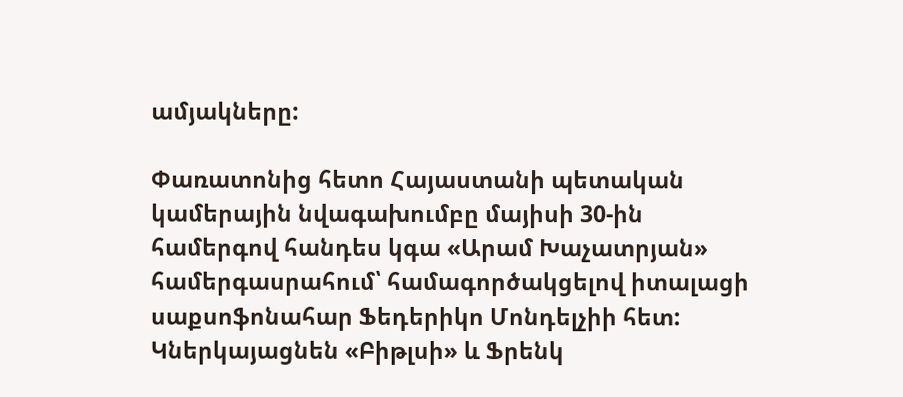ամյակները:

Փառատոնից հետո Հայաստանի պետական կամերային նվագախումբը մայիսի 30-ին համերգով հանդես կգա «Արամ Խաչատրյան» համերգասրահում՝ համագործակցելով իտալացի սաքսոֆոնահար Ֆեդերիկո Մոնդելչիի հետ: Կներկայացնեն «Բիթլսի» և Ֆրենկ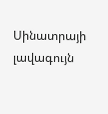Սինատրայի լավագույն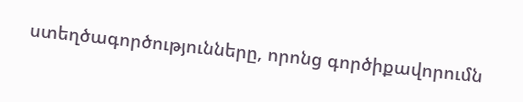ստեղծագործությունները, որոնց գործիքավորումն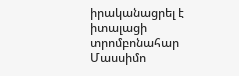իրականացրել է իտալացի տրոմբոնահար Մասսիմո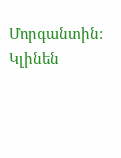Մորգանտին: Կլինեն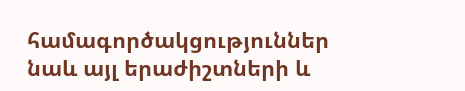համագործակցություններ նաև այլ երաժիշտների և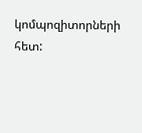կոմպոզիտորների հետ: